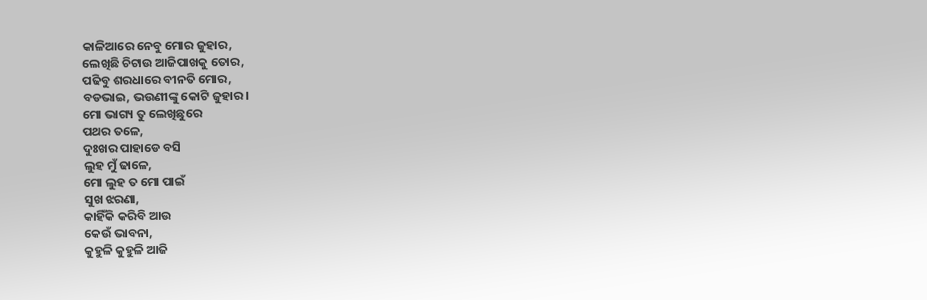କାଳିଆରେ ନେବୁ ମୋର ଜୁହାର,
ଲେଖିଛି ଚିଟାଉ ଆଜିପାଖକୁ ତୋର,
ପଢିବୁ ଶରଧାରେ ବୀନତି ମୋର,
ବଡଭାଇ, ଭଉଣୀଙ୍କୁ କୋଟି ଜୁହାର।
ମୋ ଭାଗ୍ୟ ତୁ ଲେଖିଛୁରେ
ପଥର ତଳେ,
ଦୁଃଖର ପାହାଡେ ବସି
ଲୁହ ମୁଁ ଢାଳେ,
ମୋ ଲୁହ ତ ମୋ ପାଇଁ
ସୁଖ ଝରଣା,
କାହିଁକି କରିବି ଆଉ
କେଉଁ ଭାବନା,
କୁହୁଳି କୁହୁଳି ଆଜି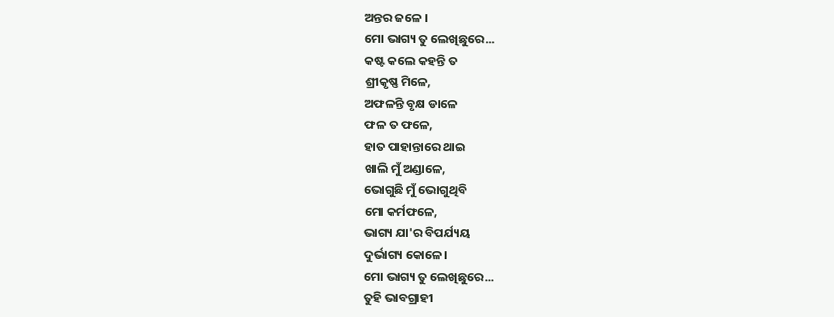ଅନ୍ତର ଜଳେ ।
ମୋ ଭାଗ୍ୟ ତୁ ଲେଖିଛୁରେ...
କଷ୍ଟ କଲେ କହନ୍ତି ତ
ଶ୍ରୀକୃଷ୍ଣ ମିଳେ,
ଅଫଳନ୍ତି ବୃକ୍ଷ ଡାଳେ
ଫଳ ତ ଫଳେ,
ହାତ ପାହାନ୍ତାରେ ଥାଇ
ଖାଲି ମୁଁ ଅଣ୍ଡାଳେ,
ଭୋଗୁଛି ମୁଁ ଭୋଗୁଥିବି
ମୋ କର୍ମଫଳେ,
ଭାଗ୍ୟ ଯା'ର ବିପର୍ଯ୍ୟୟ
ଦୁର୍ଭାଗ୍ୟ କୋଳେ।
ମୋ ଭାଗ୍ୟ ତୁ ଲେଖିଛୁରେ...
ତୁହି ଭାବଗ୍ରାହୀ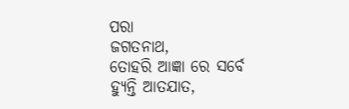ପରା
ଜଗତନାଥ,
ତୋହରି ଆଜ୍ଞା ରେ ସର୍ବେ
ହ୍ଯୁନ୍ତି ଆତଯାତ,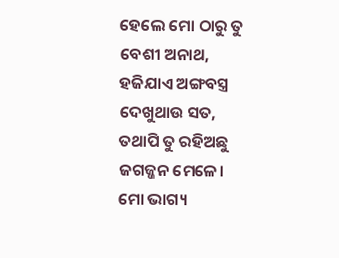ହେଲେ ମୋ ଠାରୁ ତୁ
ବେଶୀ ଅନାଥ,
ହଜିଯାଏ ଅଙ୍ଗବସ୍ତ୍ର
ଦେଖୁଥାଉ ସତ,
ତଥାପି ତୁ ରହିଅଛୁ
ଜଗଜ୍ଜନ ମେଳେ।
ମୋ ଭାଗ୍ୟ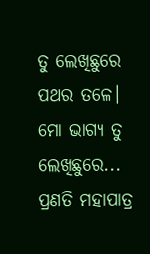ତୁ ଲେଖିଛୁରେ
ପଥର ତଳେ।
ମୋ ଭାଗ୍ୟ ତୁ ଲେଖିଛୁରେ...
ପ୍ରଣତି ମହାପାତ୍ର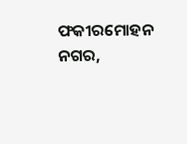ଫକୀରମୋହନ ନଗର,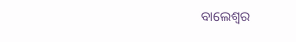ବାଲେଶ୍ଵର